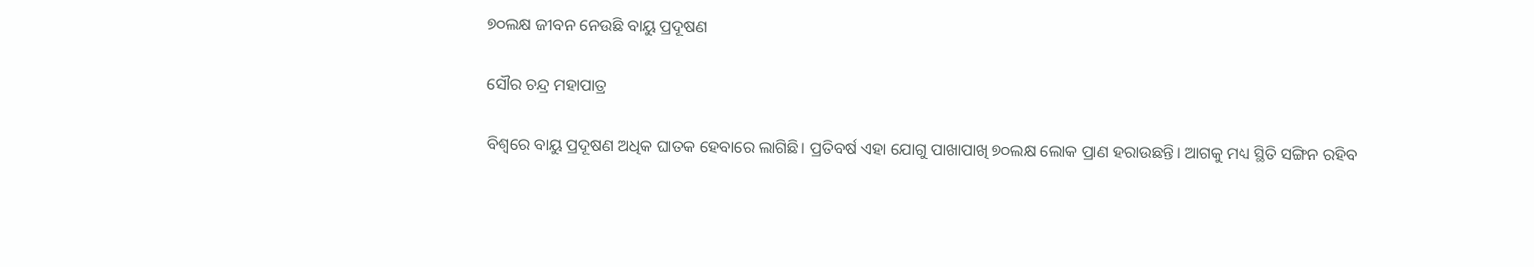୭୦ଲକ୍ଷ ଜୀବନ ନେଉଛି ବାୟୁ ପ୍ରଦୂଷଣ

ସୌର ଚନ୍ଦ୍ର ମହାପାତ୍ର

ବିଶ୍ୱରେ ବାୟୁ ପ୍ରଦୂଷଣ ଅଧିକ ଘାତକ ହେବାରେ ଲାଗିଛି। ପ୍ରତିବର୍ଷ ଏହା ଯୋଗୁ ପାଖାପାଖି ୭୦ଲକ୍ଷ ଲୋକ ପ୍ରାଣ ହରାଉଛନ୍ତି। ଆଗକୁ ମଧ୍ୟ ସ୍ଥିତି ସଙ୍ଗିନ ରହିବ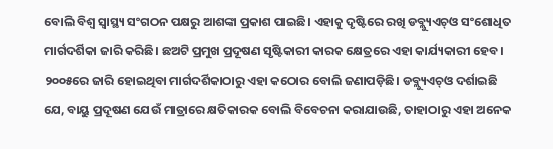ବୋଲି ବିଶ୍ୱ ସ୍ବାସ୍ଥ୍ୟ ସଂଗଠନ ପକ୍ଷରୁ ଆଶଙ୍କା ପ୍ରକାଶ ପାଇଛି। ଏହାକୁ ଦୃଷ୍ଟିରେ ରଖି ଡବ୍ଲ୍ୟୁଏଚ୍‌ଓ ସଂଶୋଧିତ ମାର୍ଗଦର୍ଶିକା ଜାରି କରିଛି। ଛଅଟି ପ୍ରମୁଖ ପ୍ରଦୂଷଣ ସୃଷ୍ଟିକାରୀ କାରକ କ୍ଷେତ୍ରରେ ଏହା କାର୍ଯ୍ୟକାରୀ ହେବ। ୨୦୦୫ରେ ଜାରି ହୋଇଥିବା ମାର୍ଗଦର୍ଶିକାଠାରୁ ଏହା କଠୋର ବୋଲି ଜଣାପଡ଼ିଛି। ଡବ୍ଲ୍ୟୁଏଚ୍‌ଓ ଦର୍ଶାଇଛି ଯେ, ବାୟୁ ପ୍ରଦୂଷଣ ଯେଉଁ ମାତ୍ରାରେ କ୍ଷତିକାରକ ବୋଲି ବିବେଚନା କରାଯାଉଛି, ତାହାଠାରୁ ଏହା ଅନେକ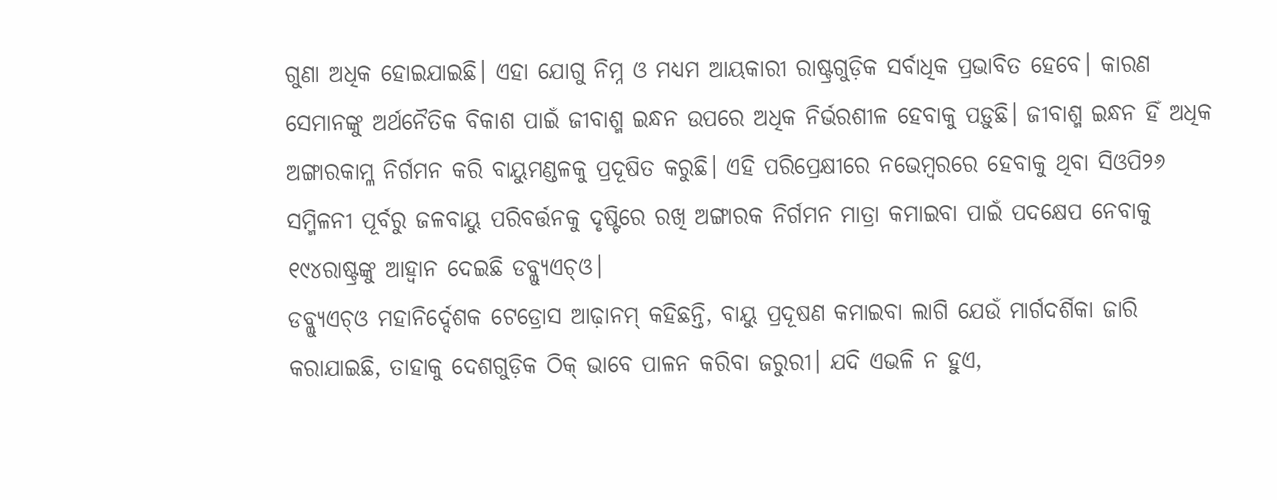ଗୁଣା ଅଧିକ ହୋଇଯାଇଛି। ଏହା ଯୋଗୁ ନିମ୍ନ ଓ ମଧ୍ୟମ ଆୟକାରୀ ରାଷ୍ଟ୍ରଗୁଡ଼ିକ ସର୍ବାଧିକ ପ୍ରଭାବିତ ହେବେ। କାରଣ ସେମାନଙ୍କୁ ଅର୍ଥନୈତିକ ବିକାଶ ପାଇଁ ଜୀବାଶ୍ମ ଇନ୍ଧନ ଉପରେ ଅଧିକ ନିର୍ଭରଶୀଳ ହେବାକୁ ପଡ଼ୁଛି। ଜୀବାଶ୍ମ ଇନ୍ଧନ ହିଁ ଅଧିକ ଅଙ୍ଗାରକାମ୍ଳ ନିର୍ଗମନ କରି ବାୟୁମଣ୍ଡଳକୁ ପ୍ରଦୂଷିତ କରୁଛି। ଏହି ପରିପ୍ରେକ୍ଷୀରେ ନଭେମ୍ବରରେ ହେବାକୁ ଥିବା ସିଓପି୨୬ ସମ୍ମିଳନୀ ପୂର୍ବରୁ ଜଳବାୟୁ ପରିବର୍ତ୍ତନକୁ ଦୃଷ୍ଟିରେ ରଖି ଅଙ୍ଗାରକ ନିର୍ଗମନ ମାତ୍ରା କମାଇବା ପାଇଁ ପଦକ୍ଷେପ ନେବାକୁ ୧୯୪ରାଷ୍ଟ୍ରଙ୍କୁ ଆହ୍ବାନ ଦେଇଛି ଡବ୍ଲ୍ୟୁଏଚ୍‌ଓ।
ଡବ୍ଲ୍ୟୁଏଚ୍‌ଓ ମହାନିର୍ଦ୍ଦେଶକ ଟେଡ୍ରୋସ ଆଢ଼ାନମ୍‌ କହିଛନ୍ତି, ବାୟୁ ପ୍ରଦୂଷଣ କମାଇବା ଲାଗି ଯେଉଁ ମାର୍ଗଦର୍ଶିକା ଜାରି କରାଯାଇଛି, ତାହାକୁ ଦେଶଗୁଡ଼ିକ ଠିକ୍‌ ଭାବେ ପାଳନ କରିବା ଜରୁରୀ। ଯଦି ଏଭଳି ନ ହୁଏ,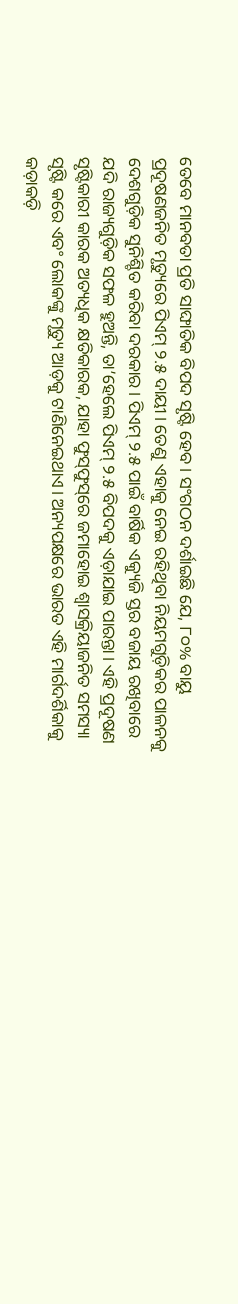ତେବେ ମାନବତା ପ୍ରତି ସାଙ୍ଘାତିକ ବିପଦ ସୃଷ୍ଟି ହେବ। ସଂଗଠନ ଦର୍ଶାଇଛି ଯେ, ୮୦% ବାୟୁ ପ୍ରଦୂଷଣଜନିତ ମୃତ୍ୟୁରେ ପିଏମ୍‌ ୨.୫ ଦାୟୀ। ତେଣୁ ଏହାକୁ ନେଇ ରହିଥିବା ନିୟମଗୁଡ଼ିକର ପାଳନକୁ ଦେଶଗୁଡ଼ିକ ସୁନିଶ୍ଚିତ କରିବା ଦରକାର। ପିଏମ୍‌ ୨.୫ ପାଇଁ ବାର୍ଷିକ ଏକ୍ୟୁଜି ସ୍ତର ବଜାୟ ରଖିବାରେ ଯଦି ରାଜ୍ୟଗୁଡ଼ିକ ସଫଳ ହୁଅନ୍ତି, ତା’ହେଲେ ପିଏମ୍‌ ୨.୫ ବିପଦକୁ ଏଡ଼ାଯାଇ ପାରନ୍ତା। ଏହି ପ୍ରଦୂଷଣ ସୃଷ୍ଟିକାରୀ କାରକ ଅତ୍ୟଧିକ କ୍ଷତିକାରକ, ଯାହା ଫୁସ୍‌ଫୁସ୍‌ରେ ଜମାହୋଇ ଶ୍ୱାସକ୍ରିୟାଜନିତ ସମସ୍ୟା ସୃଷ୍ଟି କରେ ଏବଂ ଲୋକଙ୍କୁ ମୃତ୍ୟୁ ଆଡ଼କୁ ଟାଣିନେଇଥାଏ। ଅନ୍ୟପକ୍ଷରେ ଭାରତ ଏହି ମାର୍ଗଦର୍ଶିକାକୁ କଡ଼ାକଡ଼ି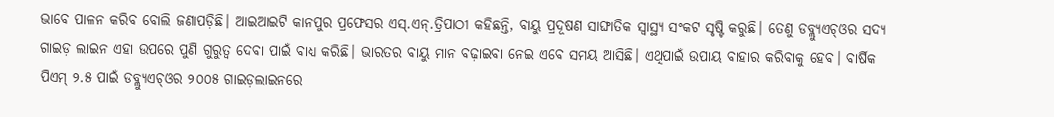ଭାବେ ପାଳନ କରିବ ବୋଲି ଜଣାପଡ଼ିଛି। ଆଇଆଇଟି କାନପୁର ପ୍ରଫେସର ଏସ୍‌.ଏନ୍‌.ତ୍ରିପାଠୀ କହିଛନ୍ତି, ବାୟୁ ପ୍ରଦୂଷଣ ସାଙ୍ଘାତିକ ସ୍ବାସ୍ଥ୍ୟ ସଂକଟ ସୃଷ୍ଟି କରୁଛି। ତେଣୁ ଡବ୍ଲ୍ୟୁଏଚ୍‌ଓର ସଦ୍ୟ ଗାଇଡ଼ ଲାଇନ ଏହା ଉପରେ ପୁଣି ଗୁରୁତ୍ୱ ଦେବା ପାଇଁ ବାଧ୍ୟ କରିଛି। ଭାରତର ବାୟୁ ମାନ ବଢ଼ାଇବା ନେଇ ଏବେ ସମୟ ଆସିଛି। ଏଥିପାଇଁ ଉପାୟ ବାହାର କରିବାକୁ ହେବ। ବାର୍ଷିକ ପିଏମ୍‌ ୨.୫ ପାଇଁ ଡବ୍ଲ୍ୟୁଏଚ୍‌ଓର ୨୦୦୫ ଗାଇଡ଼ଲାଇନରେ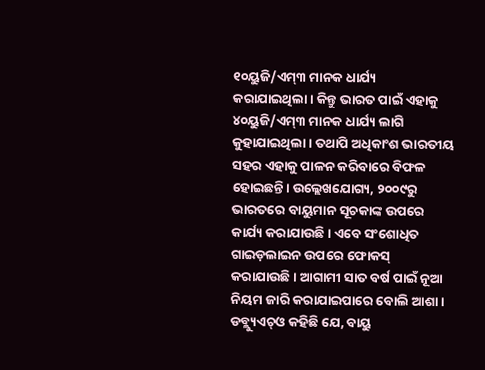୧୦ୟୁଜି/ଏମ୍‌୩ ମାନକ ଧାର୍ଯ୍ୟ କରାଯାଇଥିଲା। କିନ୍ତୁ ଭାରତ ପାଇଁ ଏହାକୁ ୪୦ୟୁଜି/ଏମ୍‌୩ ମାନକ ଧାର୍ଯ୍ୟ ଲାଗି କୁହାଯାଇଥିଲା। ତଥାପି ଅଧିକାଂଶ ଭାରତୀୟ ସହର ଏହାକୁ ପାଳନ କରିବାରେ ବିଫଳ ହୋଇଛନ୍ତି। ଉଲ୍ଲେଖଯୋଗ୍ୟ, ୨୦୦୯ରୁ ଭାରତରେ ବାୟୁମାନ ସୂଚକାଙ୍କ ଉପରେ କାର୍ଯ୍ୟ କରାଯାଉଛି। ଏବେ ସଂଶୋଧିତ ଗାଇଡ଼ଲାଇନ ଉପରେ ଫୋକସ୍‌ କରାଯାଉଛି। ଆଗାମୀ ସାତ ବର୍ଷ ପାଇଁ ନୂଆ ନିୟମ ଜାରି କରାଯାଇପାରେ ବୋଲି ଆଶା। ଡବ୍ଲ୍ୟୁଏଚ୍‌ଓ କହିଛି ଯେ, ବାୟୁ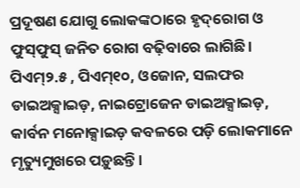ପ୍ରଦୂଷଣ ଯୋଗୁ ଲୋକଙ୍କଠାରେ ହୃଦ୍‌ରୋଗ ଓ ଫୁସ୍‌ଫୁସ୍‌ ଜନିତ ରୋଗ ବଢ଼ିବାରେ ଲାଗିଛି। ପିଏମ୍‌୨.୫ , ପିଏମ୍‌୧୦, ଓଜୋନ, ସଲଫର ଡାଇଅକ୍ସାଇଡ଼, ନାଇଟ୍ରୋଜେନ ଡାଇଅକ୍ସାଇଡ଼, କାର୍ବନ ମନୋକ୍ସାଇଡ଼ କବଳରେ ପଡ଼ି ଲୋକମାନେ ମୃତ୍ୟୁମୁଖରେ ପଡ଼ୁଛନ୍ତି।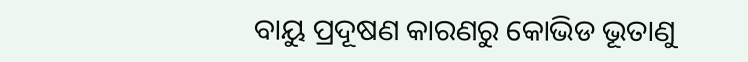ବାୟୁ ପ୍ରଦୂଷଣ କାରଣରୁ କୋଭିଡ ଭୂତାଣୁ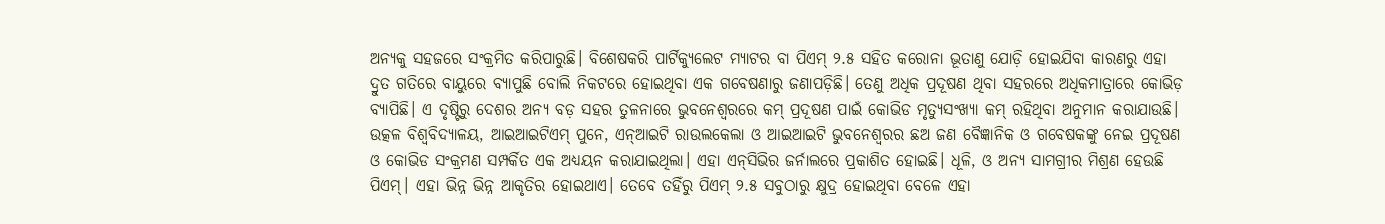ଅନ୍ୟକୁ ସହଜରେ ସଂକ୍ରମିତ କରିପାରୁଛି। ବିଶେଷକରି ପାର୍ଟିକ୍ୟୁଲେଟ ମ୍ୟାଟର ବା ପିଏମ୍‌ ୨.୫ ସହିତ କରୋନା ଭୂତାଣୁ ଯୋଡ଼ି ହୋଇଯିବା କାରଣରୁ ଏହା ଦ୍ରୁତ ଗତିରେ ବାୟୁରେ ବ୍ୟାପୁଛି ବୋଲି ନିକଟରେ ହୋଇଥିବା ଏକ ଗବେଷଣାରୁ ଜଣାପଡ଼ିଛି। ତେଣୁ ଅଧିକ ପ୍ରଦୂଷଣ ଥିବା ସହରରେ ଅଧିକମାତ୍ରାରେ କୋଭିଡ଼ ବ୍ୟାପିଛି। ଏ ଦୃଷ୍ଟିରୁ ଦେଶର ଅନ୍ୟ ବଡ଼ ସହର ତୁଳନାରେ ଭୁବନେଶ୍ୱରରେ କମ୍‌ ପ୍ରଦୂଷଣ ପାଇଁ କୋଭିଡ ମୃତ୍ୟୁସଂଖ୍ୟା କମ୍‌ ରହିଥିବା ଅନୁମାନ କରାଯାଉଛି। ଉତ୍କଳ ବିଶ୍ୱବିଦ୍ୟାଳୟ, ଆଇଆଇଟିଏମ୍‌ ପୁନେ, ଏନ୍‌ଆଇଟି ରାଉଲକେଲା ଓ ଆଇଆଇଟି ଭୁବନେଶ୍ୱରର ଛଅ ଜଣ ବୈଜ୍ଞାନିକ ଓ ଗବେଷକଙ୍କୁ ନେଇ ପ୍ରଦୂଷଣ ଓ କୋଭିଡ ସଂକ୍ରମଣ ସମ୍ପର୍କିତ ଏକ ଅଧ୍ୟୟନ କରାଯାଇଥିଲା। ଏହା ଏନ୍‌ସିଭିର ଜର୍ନାଲରେ ପ୍ରକାଶିତ ହୋଇଛି। ଧୂଳି, ଓ ଅନ୍ୟ ସାମଗ୍ରୀର ମିଶ୍ରଣ ହେଉଛି ପିଏମ୍‌। ଏହା ଭିନ୍ନ ଭିନ୍ନ ଆକୃତିର ହୋଇଥାଏ। ତେବେ ତହିଁରୁ ପିଏମ୍‌ ୨.୫ ସବୁଠାରୁ କ୍ଷୁଦ୍ର ହୋଇଥିବା ବେଳେ ଏହା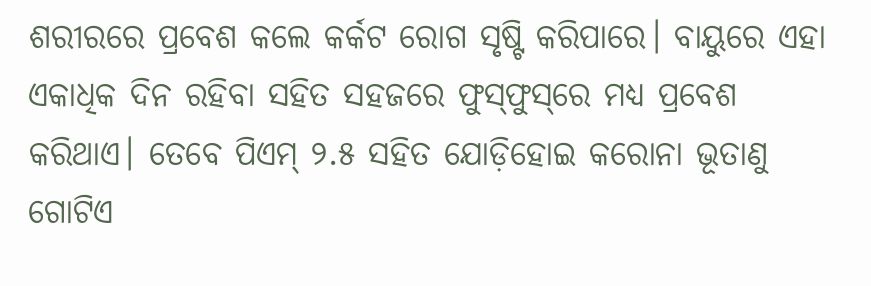ଶରୀରରେ ପ୍ରବେଶ କଲେ କର୍କଟ ରୋଗ ସୃଷ୍ଟି କରିପାରେ। ବାୟୁରେ ଏହା ଏକାଧିକ ଦିନ ରହିବା ସହିତ ସହଜରେ ଫୁସ୍‌ଫୁସ୍‌ରେ ମଧ୍ୟ ପ୍ରବେଶ କରିଥାଏ। ତେବେ ପିଏମ୍‌ ୨.୫ ସହିତ ଯୋଡ଼ିହୋଇ କରୋନା ଭୂତାଣୁ ଗୋଟିଏ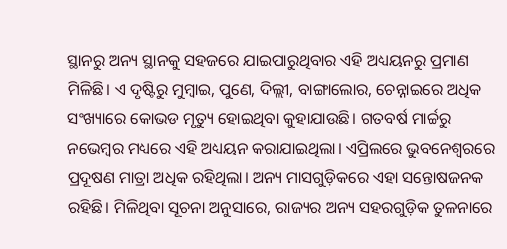ସ୍ଥାନରୁ ଅନ୍ୟ ସ୍ଥାନକୁ ସହଜରେ ଯାଇପାରୁଥିବାର ଏହି ଅଧ୍ୟୟନରୁ ପ୍ରମାଣ ମିଳିଛି। ଏ ଦୃଷ୍ଟିରୁ ମୁମ୍ବାଇ, ପୁଣେ, ଦିଲ୍ଲୀ, ବାଙ୍ଗାଲୋର, ଚେନ୍ନାଇରେ ଅଧିକ ସଂଖ୍ୟାରେ କୋଭଡ ମୃତ୍ୟୁ ହୋଇଥିବା କୁହାଯାଉଛି। ଗତବର୍ଷ ମାର୍ଚ୍ଚରୁ ନଭେମ୍ବର ମଧ୍ୟରେ ଏହି ଅଧ୍ୟୟନ କରାଯାଇଥିଲା। ଏପ୍ରିଲରେ ଭୁବନେଶ୍ୱରରେ ପ୍ରଦୂଷଣ ମାତ୍ରା ଅଧିକ ରହିଥିଲା। ଅନ୍ୟ ମାସଗୁଡ଼ିକରେ ଏହା ସନ୍ତୋଷଜନକ ରହିଛି। ମିଳିଥିବା ସୂଚନା ଅନୁସାରେ, ରାଜ୍ୟର ଅନ୍ୟ ସହରଗୁଡ଼ିକ ତୁଳନାରେ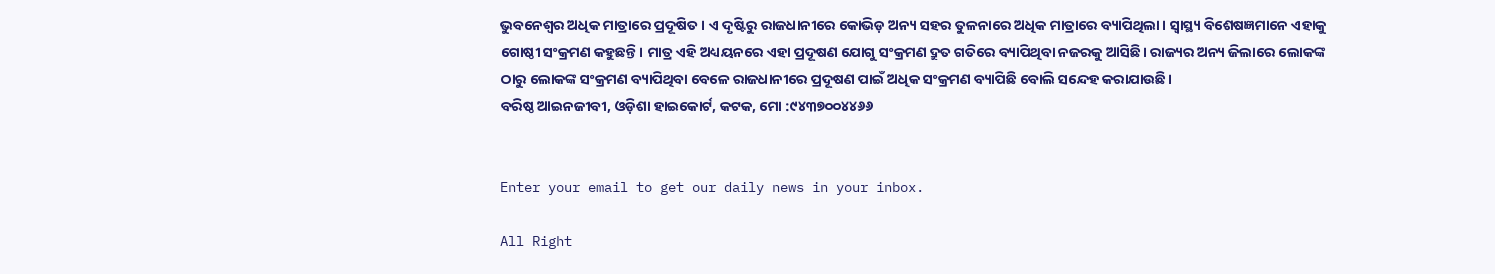ଭୁବନେଶ୍ୱର ଅଧିକ ମାତ୍ରାରେ ପ୍ରଦୂଷିତ। ଏ ଦୃଷ୍ଟିରୁ ରାଜଧାନୀରେ କୋଭିଡ଼ ଅନ୍ୟ ସହର ତୁଳନାରେ ଅଧିକ ମାତ୍ରାରେ ବ୍ୟାପିଥିଲା। ସ୍ବାସ୍ଥ୍ୟ ବିଶେଷଜ୍ଞମାନେ ଏହାକୁ ଗୋଷ୍ଠୀ ସଂକ୍ରମଣ କହୁଛନ୍ତି। ମାତ୍ର ଏହି ଅଧ୍ୟୟନରେ ଏହା ପ୍ରଦୂଷଣ ଯୋଗୁ ସଂକ୍ରମଣ ଦ୍ରୁତ ଗତିରେ ବ୍ୟାପିଥିବା ନଜରକୁ ଆସିଛି। ରାଜ୍ୟର ଅନ୍ୟ ଜିଲାରେ ଲୋକଙ୍କ ଠାରୁ ଲୋକଙ୍କ ସଂକ୍ରମଣ ବ୍ୟାପିଥିବା ବେଳେ ରାଜଧାନୀରେ ପ୍ରଦୂଷଣ ପାଇଁ ଅଧିକ ସଂକ୍ରମଣ ବ୍ୟାପିଛି ବୋଲି ସନ୍ଦେହ କରାଯାଉଛି।
ବରିଷ୍ଠ ଆଇନଜୀବୀ, ଓଡ଼ିଶା ହାଇକୋର୍ଟ, କଟକ, ମୋ :୯୪୩୭୦୦୪୪୬୬


Enter your email to get our daily news in your inbox.

All Right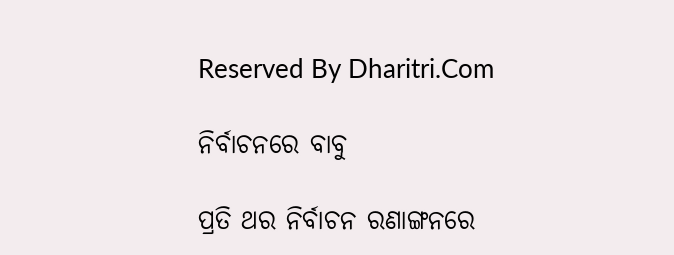Reserved By Dharitri.Com

ନିର୍ବାଚନରେ ବାବୁ

ପ୍ରତି ଥର ନିର୍ବାଚନ ରଣାଙ୍ଗନରେ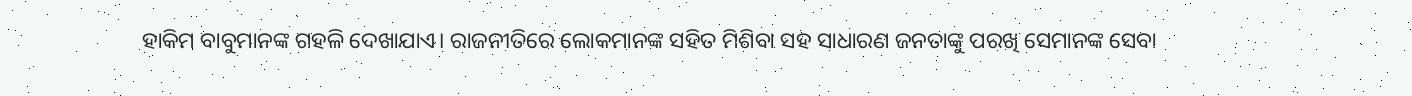ହାକିମ ବାବୁମାନଙ୍କ ଗହଳି ଦେଖାଯାଏ। ରାଜନୀତିରେ ଲୋକମାନଙ୍କ ସହିତ ମିଶିବା ସହ ସାଧାରଣ ଜନତାଙ୍କୁ ପରଖି ସେମାନଙ୍କ ସେବା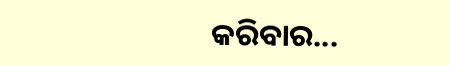କରିବାର...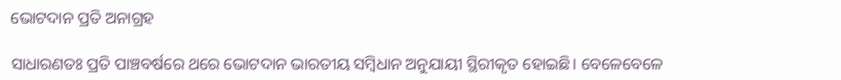ଭୋଟଦାନ ପ୍ରତି ଅନାଗ୍ରହ

ସାଧାରଣତଃ ପ୍ରତି ପାଞ୍ଚବର୍ଷରେ ଥରେ ଭୋଟଦାନ ଭାରତୀୟ ସମ୍ବିଧାନ ଅନୁଯାୟୀ ସ୍ଥିରୀକୃତ ହୋଇଛି। ବେଳେବେଳେ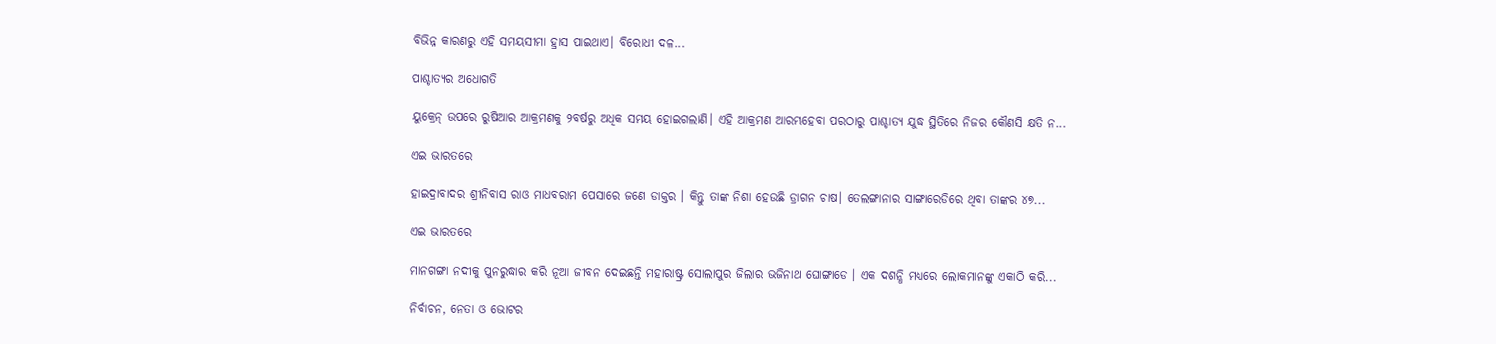ବିଭିନ୍ନ କାରଣରୁ ଏହି ସମୟସୀମା ହ୍ରାସ ପାଇଥାଏ। ବିରୋଧୀ ଦଳ...

ପାଶ୍ଚାତ୍ୟର ଅଧୋଗତି

ୟୁକ୍ରେନ୍‌ ଉପରେ ରୁଷିଆର ଆକ୍ରମଣକୁ ୨ବର୍ଷରୁ ଅଧିକ ସମୟ ହୋଇଗଲାଣି। ଏହି ଆକ୍ରମଣ ଆରମ୍ଭହେବା ପରଠାରୁ ପାଶ୍ଚାତ୍ୟ ଯୁଦ୍ଧ ସ୍ଥିତିରେ ନିଜର କୌଣସି କ୍ଷତି ନ...

ଏଇ ଭାରତରେ

ହାଇଦ୍ରାବାଦର ଶ୍ରୀନିବାସ ରାଓ ମାଧବରାମ ପେସାରେ ଜଣେ ଡାକ୍ତର । କିନ୍ତୁ ତାଙ୍କ ନିଶା ହେଉଛି ଡ୍ରାଗନ ଚାଷ। ତେଲଙ୍ଗାନାର ସାଙ୍ଗାରେଡିରେ ଥିବା ତାଙ୍କର ୪୭...

ଏଇ ଭାରତରେ

ମାନଗଙ୍ଗା ନଦୀକୁ ପୁନରୁଦ୍ଧାର କରି ନୂଆ ଜୀବନ ଦେଇଛନ୍ତି ମହାରାଷ୍ଟ୍ର ସୋଲାପୁର ଜିଲାର ଭଜିନାଥ ଘୋଙ୍ଗାଡେ । ଏକ ଦଶନ୍ଧି ମଧ୍ୟରେ ଲୋକମାନଙ୍କୁ ଏକାଠି କରି...

ନିର୍ବାଚନ, ନେତା ଓ ଭୋଟର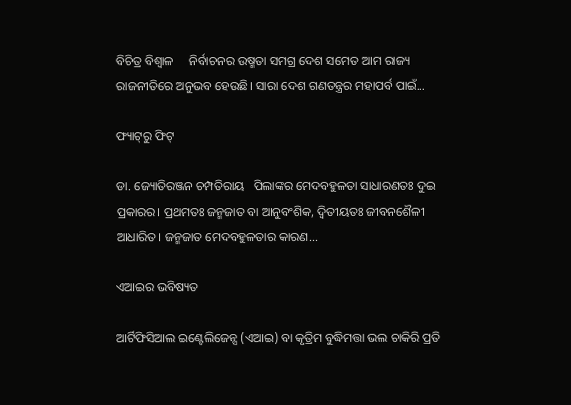ବିଚିତ୍ର ବିଶ୍ୱାଳ     ନିର୍ବାଚନର ଉଷ୍ମତା ସମଗ୍ର ଦେଶ ସମେତ ଆମ ରାଜ୍ୟ ରାଜନୀତିରେ ଅନୁଭବ ହେଉଛି। ସାରା ଦେଶ ଗଣତନ୍ତ୍ରର ମହାପର୍ବ ପାଇଁ...

ଫ୍ୟାଟ୍‌ରୁ ଫିଟ୍‌

ଡା. ଜ୍ୟୋତିରଞ୍ଜନ ଚମ୍ପତିରାୟ   ପିଲାଙ୍କର ମେଦବହୁଳତା ସାଧାରଣତଃ ଦୁଇ ପ୍ରକାରର। ପ୍ରଥମତଃ ଜନ୍ମଜାତ ବା ଆନୁବଂଶିକ, ଦ୍ୱିତୀୟତଃ ଜୀବନଶୈଳୀ ଆଧାରିତ। ଜନ୍ମଜାତ ମେଦବହୁଳତାର କାରଣ...

ଏଆଇର ଭବିଷ୍ୟତ

ଆର୍ଟିଫିସିଆଲ ଇଣ୍ଟେଲିଜେନ୍ସ (ଏଆଇ) ବା କୃତ୍ରିମ ବୁଦ୍ଧିମତ୍ତା ଭଲ ଚାକିରି ପ୍ରତି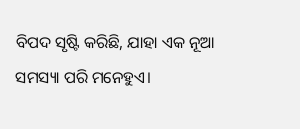ବିପଦ ସୃଷ୍ଟି କରିଛି, ଯାହା ଏକ ନୂଆ ସମସ୍ୟା ପରି ମନେହୁଏ।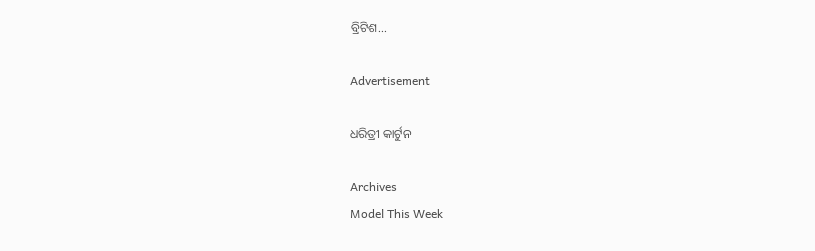ବ୍ରିଟିଶ...

Advertisement

ଧରିତ୍ରୀ କାର୍ଟୁନ

Archives
Model This Week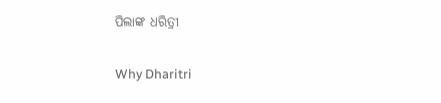ପିଲାଙ୍କ ଧରିତ୍ରୀ

Why Dharitri